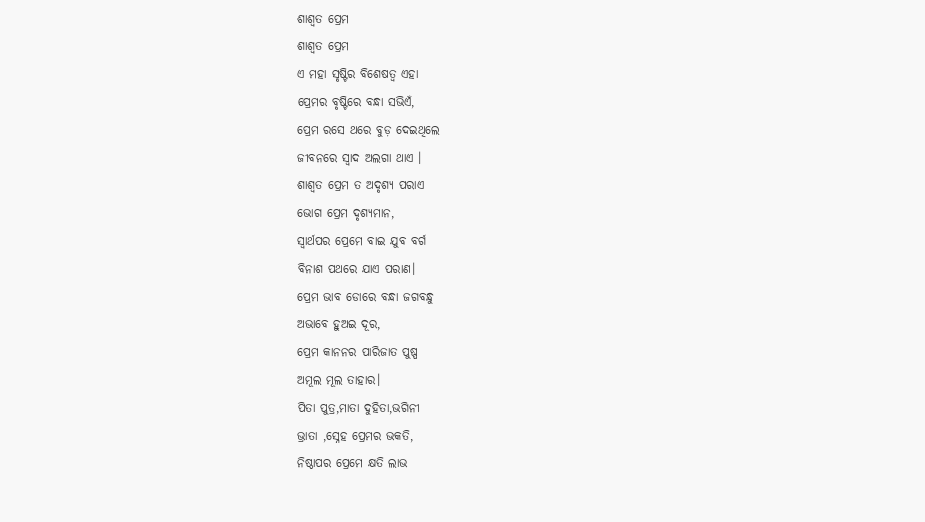ଶାଶ୍ୱତ ପ୍ରେମ
ଶାଶ୍ୱତ ପ୍ରେମ
ଏ ମହା ସୃଷ୍ଟିର ବିଶେଷତ୍ୱ ଏହା
ପ୍ରେମର ବୃଷ୍ଟିରେ ବନ୍ଧା ସଭିଏଁ,
ପ୍ରେମ ରସେ ଥରେ ବୁଡ଼ ଦେଇଥିଲେ
ଜୀବନରେ ସ୍ଵାଦ ଅଲଗା ଥାଏ ।
ଶାଶ୍ୱତ ପ୍ରେମ ତ ଅଦୃଶ୍ୟ ପରାଏ
ଭୋଗ ପ୍ରେମ ଦୃଶ୍ୟମାନ,
ସ୍ଵାର୍ଥପର ପ୍ରେମେ ବାଇ ଯୁବ ବର୍ଗ
ବିନାଶ ପଥରେ ଯାଏ ପରାଣ।
ପ୍ରେମ ଭାବ ଡୋରେ ବନ୍ଧା ଜଗବନ୍ଧୁ
ଅଭାବେ ହୁଅଇ ଦୂର,
ପ୍ରେମ କାନନର ପାରିଜାତ ପୁଷ୍ପ
ଅମୂଲ ମୂଲ ତାହାର।
ପିତା ପୁତ୍ର,ମାତା ଦୁହିତା,ଭଗିନୀ
ଭ୍ରାତା ,ସ୍ନେହ ପ୍ରେମର ଭକତି,
ନିଷ୍ଠାପର ପ୍ରେମେ କ୍ଷତି ଲାଭ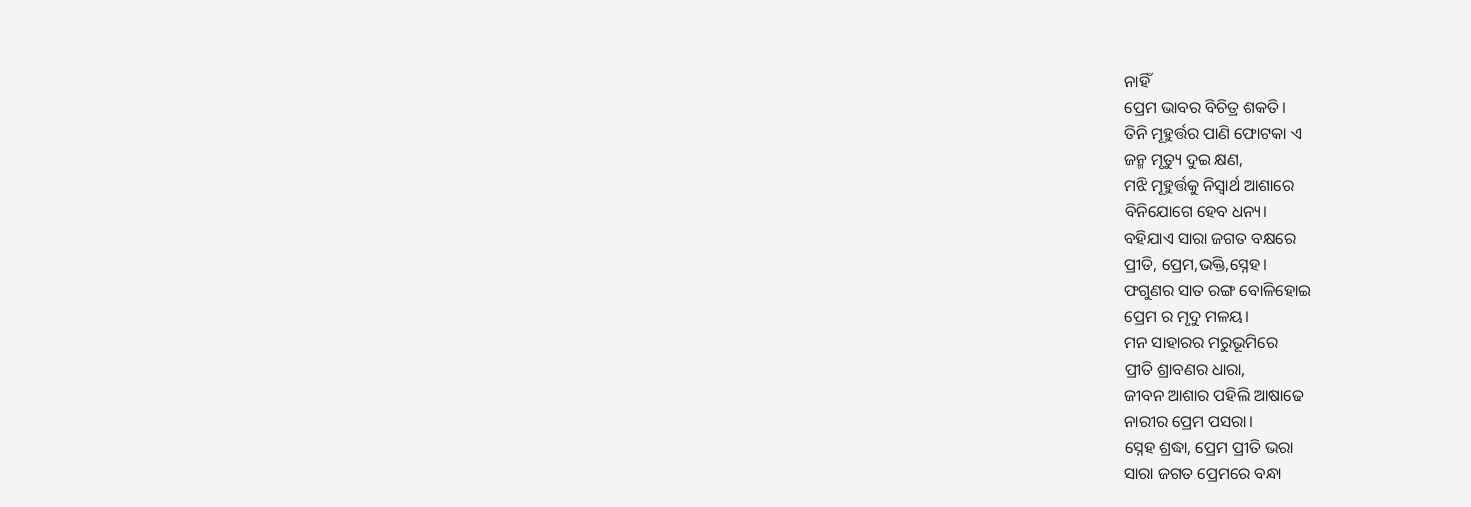ନାହିଁ
ପ୍ରେମ ଭାବର ବିଚିତ୍ର ଶକତି।
ତିନି ମୂହୁର୍ତ୍ତର ପାଣି ଫୋଟକା ଏ
ଜନ୍ମ ମୃତ୍ୟୁ ଦୁଇ କ୍ଷଣ,
ମଝି ମୂହୁର୍ତ୍ତକୁ ନିସ୍ଵାର୍ଥ ଆଶାରେ
ବିନିଯୋଗେ ହେବ ଧନ୍ୟ।
ବହିଯାଏ ସାରା ଜଗତ ବକ୍ଷରେ
ପ୍ରୀତି, ପ୍ରେମ,ଭକ୍ତି,ସ୍ନେହ।
ଫଗୁଣର ସାତ ରଙ୍ଗ ବୋଳିହୋଇ
ପ୍ରେମ ର ମୃଦୁ ମଳୟ।
ମନ ସାହାରର ମରୁଭୂମିରେ
ପ୍ରୀତି ଶ୍ରାବଣର ଧାରା,
ଜୀବନ ଆଶାର ପହିଲି ଆଷାଢେ
ନାରୀର ପ୍ରେମ ପସରା।
ସ୍ନେହ ଶ୍ରଦ୍ଧା, ପ୍ରେମ ପ୍ରୀତି ଭରା
ସାରା ଜଗତ ପ୍ରେମରେ ବନ୍ଧା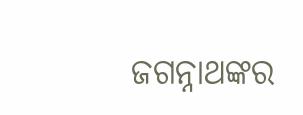ଜଗନ୍ନାଥଙ୍କର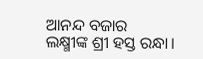ଆନନ୍ଦ ବଜାର
ଲକ୍ଷ୍ମୀଙ୍କ ଶ୍ରୀ ହସ୍ତ ରନ୍ଧା।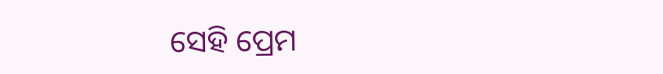ସେହି ପ୍ରେମ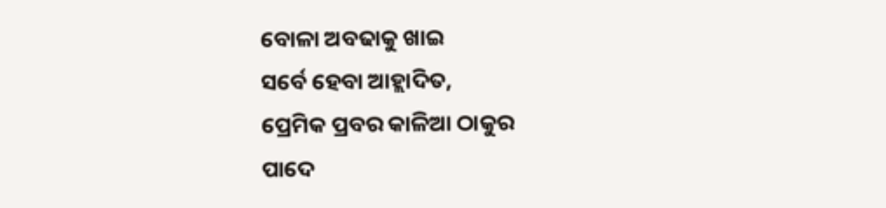ବୋଳା ଅବଢାକୁ ଖାଇ
ସର୍ବେ ହେବା ଆହ୍ଲାଦିତ,
ପ୍ରେମିକ ପ୍ରବର କାଳିଆ ଠାକୁର
ପାଦେ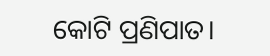କୋଟି ପ୍ରଣିପାତ।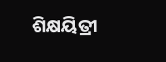ଶିକ୍ଷୟିତ୍ରୀ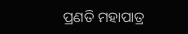ପ୍ରଣତି ମହାପାତ୍ର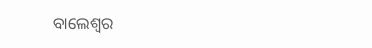ବାଲେଶ୍ଵର